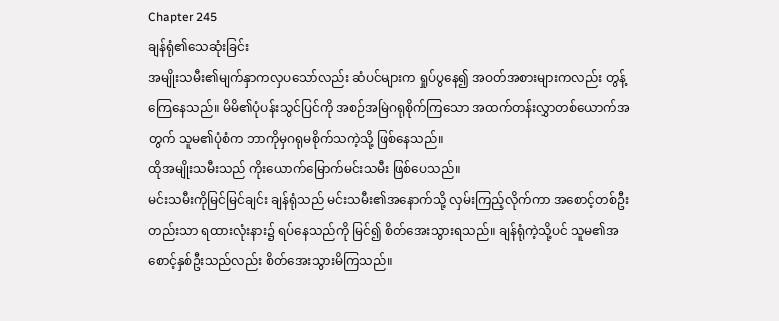Chapter 245
ချန်ရုံ၏သေဆုံးခြင်း
အမျိုးသမီး၏မျက်နှာကလှပသော်လည်း ဆံပင်များက ရှုပ်ပွနေ၍ အဝတ်အစားများကလည်း တွန့်ကြေနေသည်။ မိမိ၏ပုံပန်းသွင်ပြင်ကို အစဉ်အမြဲဂရုစိုက်ကြသော အထက်တန်းလွှာတစ်ယောက်အတွက် သူမ၏ပုံစံက ဘာကိုမှဂရုမစိုက်သကဲ့သို့ ဖြစ်နေသည်။
ထိုအမျိုးသမီးသည် ကိုးယောက်မြောက်မင်းသမီး ဖြစ်ပေသည်။
မင်းသမီးကိုမြင်မြင်ချင်း ချန်ရုံသည် မင်းသမီး၏အနောက်သို့ လှမ်းကြည့်လိုက်ကာ အစောင့်တစ်ဦးတည်းသာ ရထားလုံးနား၌ ရပ်နေသည်ကို မြင်၍ စိတ်အေးသွားရသည်။ ချန်ရုံကဲ့သို့ပင် သူမ၏အစောင့်နှစ်ဦးသည်လည်း စိတ်အေးသွားမိကြသည်။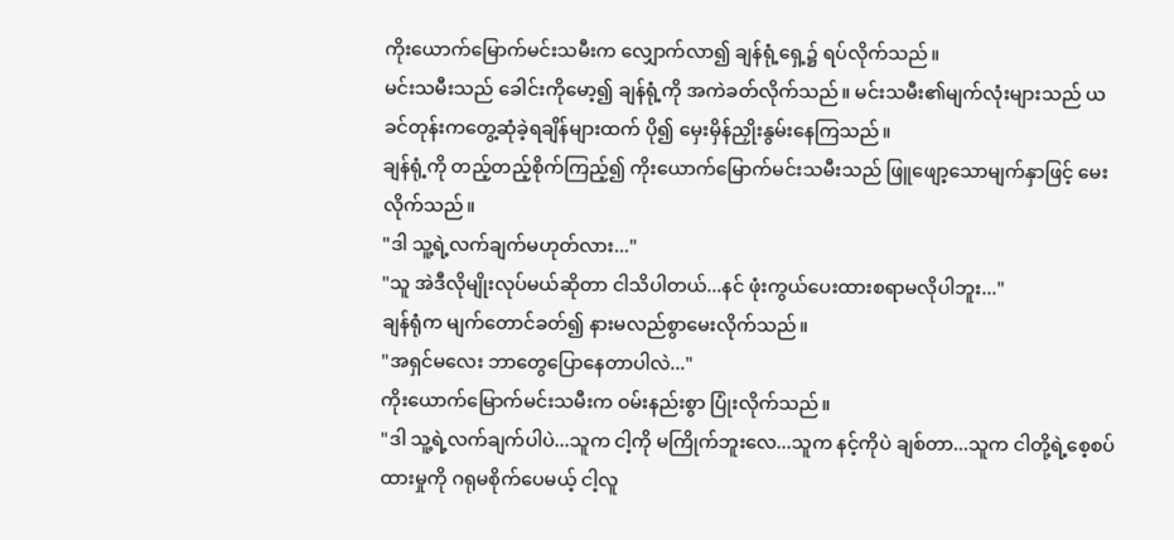ကိုးယောက်မြောက်မင်းသမီးက လျှောက်လာ၍ ချန်ရုံ့ရှေ့၌ ရပ်လိုက်သည်။
မင်းသမီးသည် ခေါင်းကိုမော့၍ ချန်ရုံ့ကို အကဲခတ်လိုက်သည်။ မင်းသမီး၏မျက်လုံးများသည် ယခင်တုန်းကတွေ့ဆုံခဲ့ရချိန်များထက် ပို၍ မှေးမှိန်ညှိုးနွမ်းနေကြသည်။
ချန်ရုံ့ကို တည့်တည့်စိုက်ကြည့်၍ ကိုးယောက်မြောက်မင်းသမီးသည် ဖြူဖျော့သောမျက်နှာဖြင့် မေးလိုက်သည်။
"ဒါ သူ့ရဲ့လက်ချက်မဟုတ်လား..."
"သူ အဲဒီလိုမျိုးလုပ်မယ်ဆိုတာ ငါသိပါတယ်...နင် ဖုံးကွယ်ပေးထားစရာမလိုပါဘူး..."
ချန်ရုံက မျက်တောင်ခတ်၍ နားမလည်စွာမေးလိုက်သည်။
"အရှင်မလေး ဘာတွေပြောနေတာပါလဲ..."
ကိုးယောက်မြောက်မင်းသမီးက ဝမ်းနည်းစွာ ပြုံးလိုက်သည်။
"ဒါ သူ့ရဲ့လက်ချက်ပါပဲ...သူက ငါ့ကို မကြိုက်ဘူးလေ...သူက နင့်ကိုပဲ ချစ်တာ...သူက ငါတို့ရဲ့စေ့စပ်ထားမှုကို ဂရုမစိုက်ပေမယ့် ငါ့လူ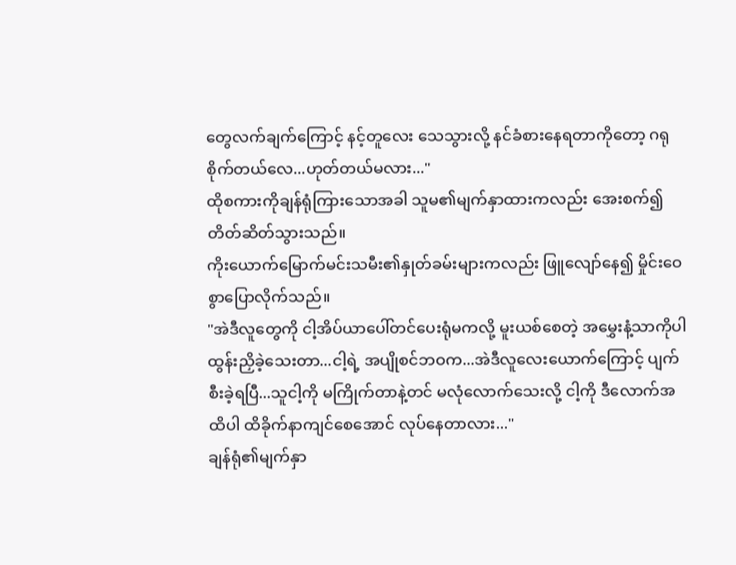တွေလက်ချက်ကြောင့် နင့်တူလေး သေသွားလို့ နင်ခံစားနေရတာကိုတော့ ဂရုစိုက်တယ်လေ...ဟုတ်တယ်မလား..."
ထိုစကားကိုချန်ရုံကြားသောအခါ သူမ၏မျက်နှာထားကလည်း အေးစက်၍ တိတ်ဆိတ်သွားသည်။
ကိုးယောက်မြောက်မင်းသမီး၏နှုတ်ခမ်းများကလည်း ဖြူလျော်နေ၍ မှိုင်းဝေစွာပြောလိုက်သည်။
"အဲဒီလူတွေကို ငါ့အိပ်ယာပေါ်တင်ပေးရုံမကလို့ မူးယစ်စေတဲ့ အမွှေးနံ့သာကိုပါ ထွန်းညှိခဲ့သေးတာ...ငါ့ရဲ့ အပျိုစင်ဘဝက...အဲဒီလူလေးယောက်ကြောင့် ပျက်စီးခဲ့ရပြီ...သူငါ့ကို မကြိုက်တာနဲ့တင် မလုံလောက်သေးလို့ ငါ့ကို ဒီလောက်အထိပါ ထိခိုက်နာကျင်စေအောင် လုပ်နေတာလား..."
ချန်ရုံ၏မျက်နှာ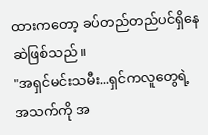ထားကတော့ ခပ်တည်တည်ပင်ရှိနေဆဲဖြစ်သည်။
"အရှင်မင်းသမီး...ရှင်ကလူတွေရဲ့ အသက်ကို အ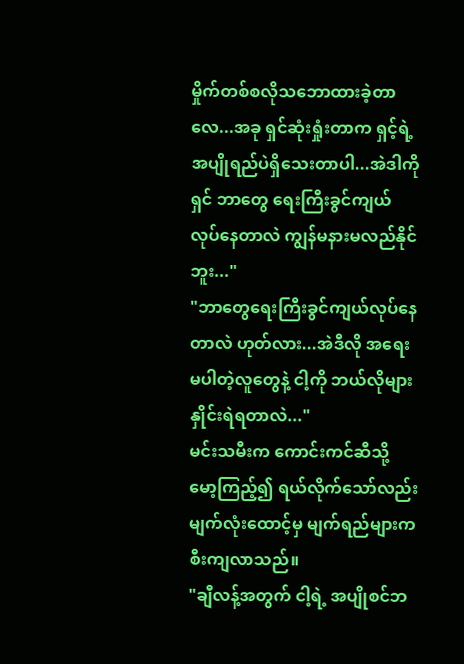မှိုက်တစ်စလိုသဘောထားခဲ့တာလေ...အခု ရှင်ဆုံးရှုံးတာက ရှင့်ရဲ့ အပျိုရည်ပဲရှိသေးတာပါ...အဲဒါကို ရှင် ဘာတွေ ရေးကြီးခွင်ကျယ်လုပ်နေတာလဲ ကျွန်မနားမလည်နိုင်ဘူး..."
"ဘာတွေရေးကြီးခွင်ကျယ်လုပ်နေတာလဲ ဟုတ်လား...အဲဒီလို အရေးမပါတဲ့လူတွေနဲ့ ငါ့ကို ဘယ်လိုများ နှိုင်းရဲရတာလဲ..."
မင်းသမီးက ကောင်းကင်ဆီသို့ မော့ကြည့်၍ ရယ်လိုက်သော်လည်း မျက်လုံးထောင့်မှ မျက်ရည်များက စီးကျလာသည်။
"ချီလန့်အတွက် ငါ့ရဲ့ အပျိုစင်ဘ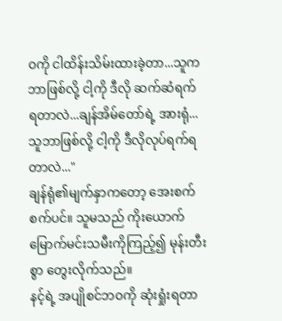ဝကို ငါထိန်းသိမ်းထားခဲ့တာ...သူက ဘာဖြစ်လို့ ငါ့ကို ဒီလို ဆက်ဆံရက်ရတာလဲ...ချန်အိမ်တော်ရဲ့ အားရုံ...သူဘာဖြစ်လို့ ငါ့ကို ဒီလိုလုပ်ရက်ရတာလဲ..."
ချန်ရုံ၏မျက်နှာကတော့ အေးစက်စက်ပင်။ သူမသည် ကိုးယောက်မြောက်မင်းသမီးကိုကြည့်၍ မုန်းတီးစွာ တွေးလိုက်သည်။
နင့်ရဲ့ အပျိုစင်ဘဝကို ဆုံးရှုံးရတာ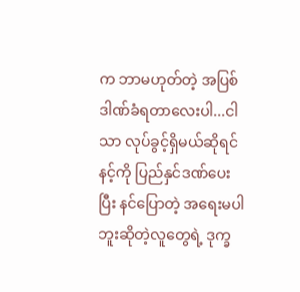က ဘာမဟုတ်တဲ့ အပြစ်ဒါဏ်ခံရတာလေးပါ...ငါသာ လုပ်ခွင့်ရှိမယ်ဆိုရင် နင့်ကို ပြည်နှင်ဒဏ်ပေးပြီး နင်ပြောတဲ့ အရေးမပါဘူးဆိုတဲ့လူတွေရဲ့ ဒုက္ခ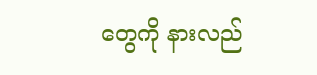တွေကို နားလည်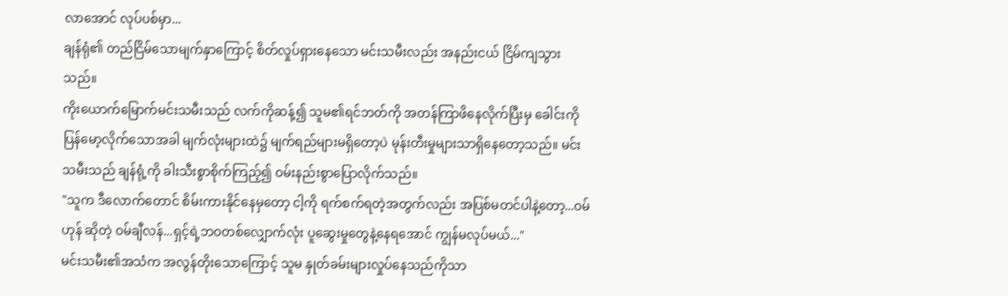လာအောင် လုပ်ပစ်မှာ...
ချန်ရုံ၏ တည်ငြိမ်သောမျက်နှာကြောင့် စိတ်လှုပ်ရှားနေသော မင်းသမီးလည်း အနည်းငယ် ငြိမ်ကျသွားသည်။
ကိုးယောက်မြောက်မင်းသမီးသည် လက်ကိုဆန့်၍ သူမ၏ရင်ဘတ်ကို အတန်ကြာဖိနေလိုက်ပြီးမှ ခေါင်းကိုပြန်မော့လိုက်သောအခါ မျက်လုံးများထဲ၌ မျက်ရည်များမရှိတော့ပဲ မုန်းတီးမှုများသာရှိနေတော့သည်။ မင်းသမီးသည် ချန်ရုံ့ကို ခါးသီးစွာစိုက်ကြည့်၍ ဝမ်းနည်းစွာပြောလိုက်သည်။
"သူက ဒီလောက်တောင် စိမ်းကားနိုင်နေမှတော့ ငါ့ကို ရက်စက်ရတဲ့အတွက်လည်း အပြစ်မတင်ပါနဲ့တော့...ဝမ်ဟုန် ဆိုတဲ့ ဝမ်ချီလန်...ရှင့်ရဲ့ဘဝတစ်လျှောက်လုံး ပူဆွေးမှုတွေနဲ့နေရအောင် ကျွန်မလုပ်မယ်..."
မင်းသမီး၏အသံက အလွန်တိုးသောကြောင့် သူမ နှုတ်ခမ်းများလှုပ်နေသည်ကိုသာ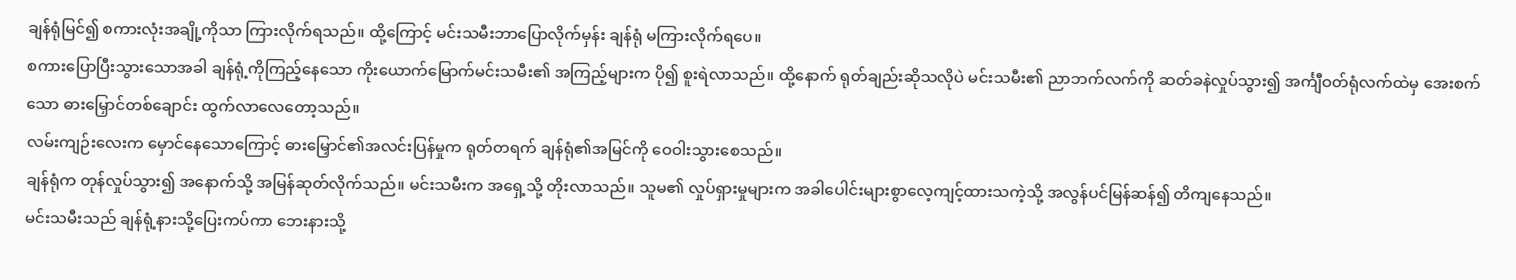ချန်ရုံမြင်၍ စကားလုံးအချို့ကိုသာ ကြားလိုက်ရသည်။ ထို့ကြောင့် မင်းသမီးဘာပြောလိုက်မှန်း ချန်ရုံ မကြားလိုက်ရပေ။
စကားပြောပြီးသွားသောအခါ ချန်ရုံ့ကိုကြည့်နေသော ကိုးယောက်မြောက်မင်းသမီး၏ အကြည့်များက ပို၍ စူးရဲလာသည်။ ထို့နောက် ရုတ်ချည်းဆိုသလိုပဲ မင်းသမီး၏ ညာဘက်လက်ကို ဆတ်ခနဲလှုပ်သွား၍ အင်္ကျီဝတ်ရုံလက်ထဲမှ အေးစက်သော ဓားမြှောင်တစ်ချောင်း ထွက်လာလေတော့သည်။
လမ်းကျဉ်းလေးက မှောင်နေသောကြောင့် ဓားမြှောင်၏အလင်းပြန်မှုက ရုတ်တရက် ချန်ရုံ၏အမြင်ကို ဝေဝါးသွားစေသည်။
ချန်ရုံက တုန်လှုပ်သွား၍ အနောက်သို့ အမြန်ဆုတ်လိုက်သည်။ မင်းသမီးက အရှေ့သို့ တိုးလာသည်။ သူမ၏ လှုပ်ရှားမှုများက အခါပေါင်းများစွာလေ့ကျင့်ထားသကဲ့သို့ အလွန်ပင်မြန်ဆန်၍ တိကျနေသည်။
မင်းသမီးသည် ချန်ရုံ့နားသို့ပြေးကပ်ကာ ဘေးနားသို့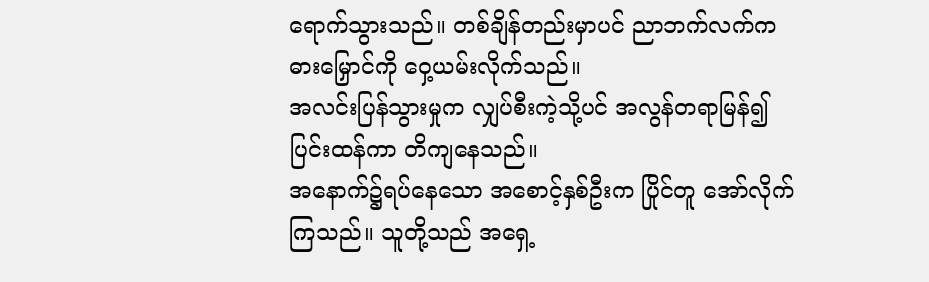ရောက်သွားသည်။ တစ်ချိန်တည်းမှာပင် ညာဘက်လက်က ဓားမြှောင်ကို ဝှေ့ယမ်းလိုက်သည်။
အလင်းပြန်သွားမှုက လျှပ်စီးကဲ့သို့ပင် အလွန်တရာမြန်၍ ပြင်းထန်ကာ တိကျနေသည်။
အနောက်၌ရပ်နေသော အစောင့်နှစ်ဦးက ပြိုင်တူ အော်လိုက်ကြသည်။ သူတို့သည် အရှေ့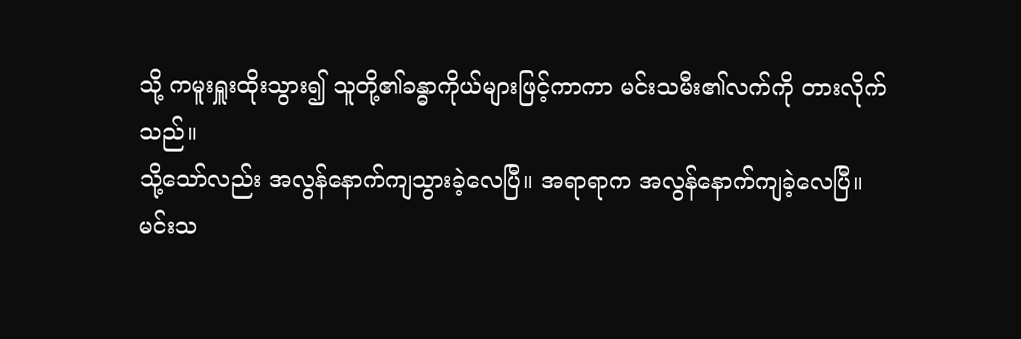သို့ ကမူးရှူးထိုးသွား၍ သူတို့၏ခန္ဓာကိုယ်များဖြင့်ကာကာ မင်းသမီး၏လက်ကို တားလိုက်သည်။
သို့သော်လည်း အလွန်နောက်ကျသွားခဲ့လေပြီ။ အရာရာက အလွန်နောက်ကျခဲ့လေပြီ။
မင်းသ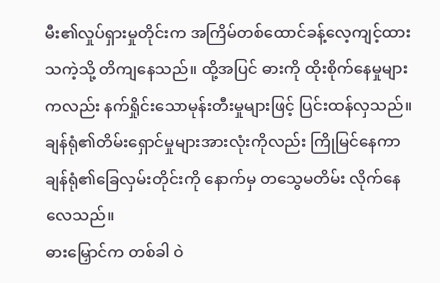မီး၏လှုပ်ရှားမှုတိုင်းက အကြိမ်တစ်ထောင်ခန့်လေ့ကျင့်ထားသကဲ့သို့ တိကျနေသည်။ ထို့အပြင် ဓားကို ထိုးစိုက်နေမှုများကလည်း နက်ရှိုင်းသောမုန်းတီးမှုများဖြင့် ပြင်းထန်လှသည်။ ချန်ရုံ၏တိမ်းရှောင်မှုများအားလုံးကိုလည်း ကြိုမြင်နေကာ ချန်ရုံ၏ခြေလှမ်းတိုင်းကို နောက်မှ တသွေမတိမ်း လိုက်နေလေသည်။
ဓားမြှောင်က တစ်ခါ ဝဲ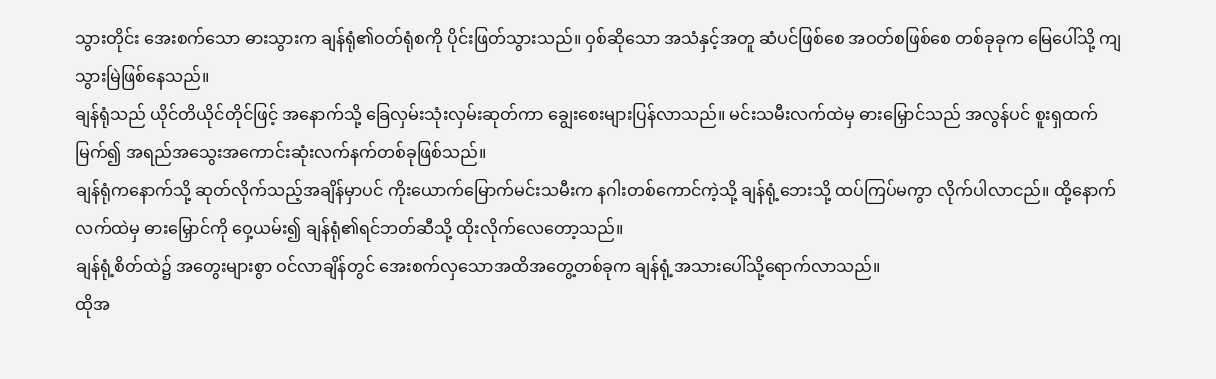သွားတိုင်း အေးစက်သော ဓားသွားက ချန်ရုံ၏ဝတ်ရုံစကို ပိုင်းဖြတ်သွားသည်။ ဝှစ်ဆိုသော အသံနှင့်အတူ ဆံပင်ဖြစ်စေ အဝတ်စဖြစ်စေ တစ်ခုခုက မြေပေါ်သို့ ကျသွားမြဲဖြစ်နေသည်။
ချန်ရုံသည် ယိုင်တိယိုင်တိုင်ဖြင့် အနောက်သို့ ခြေလှမ်းသုံးလှမ်းဆုတ်ကာ ချွေးစေးများပြန်လာသည်။ မင်းသမီးလက်ထဲမှ ဓားမြှောင်သည် အလွန်ပင် စူးရှထက်မြက်၍ အရည်အသွေးအကောင်းဆုံးလက်နက်တစ်ခုဖြစ်သည်။
ချန်ရုံကနောက်သို့ ဆုတ်လိုက်သည့်အချိန်မှာပင် ကိုးယောက်မြောက်မင်းသမီးက နဂါးတစ်ကောင်ကဲ့သို့ ချန်ရုံ့ဘေးသို့ ထပ်ကြပ်မကွာ လိုက်ပါလာငည်။ ထို့နောက် လက်ထဲမှ ဓားမြှောင်ကို ဝှေ့ယမ်း၍ ချန်ရုံ၏ရင်ဘတ်ဆီသို့ ထိုးလိုက်လေတော့သည်။
ချန်ရုံ့စိတ်ထဲ၌ အတွေးများစွာ ဝင်လာချိန်တွင် အေးစက်လှသောအထိအတွေ့တစ်ခုက ချန်ရုံ့အသားပေါ်သို့ရောက်လာသည်။
ထိုအ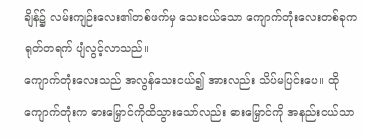ချိန်၌ လမ်းကျဉ်းလေး၏တစ်ဖက်မှ သေးငယ်သော ကျောက်တုံးလေးတစ်ခုက ရုတ်တရက် ပျံလွင့်လာသည်။
ကျောက်တုံးလေးသည် အလွန်သေးငယ်၍ အားလည်း သိပ်မပြင်းပေ။ ထိုကျောက်တုံးက ဓားမြှောင်ကိုထိသွားသော်လည်း ဓားမြှောင်ကို အနည်းငယ်သာ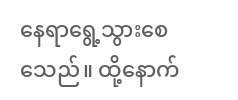နေရာရွေ့သွားစေသေည်။ ထို့နောက်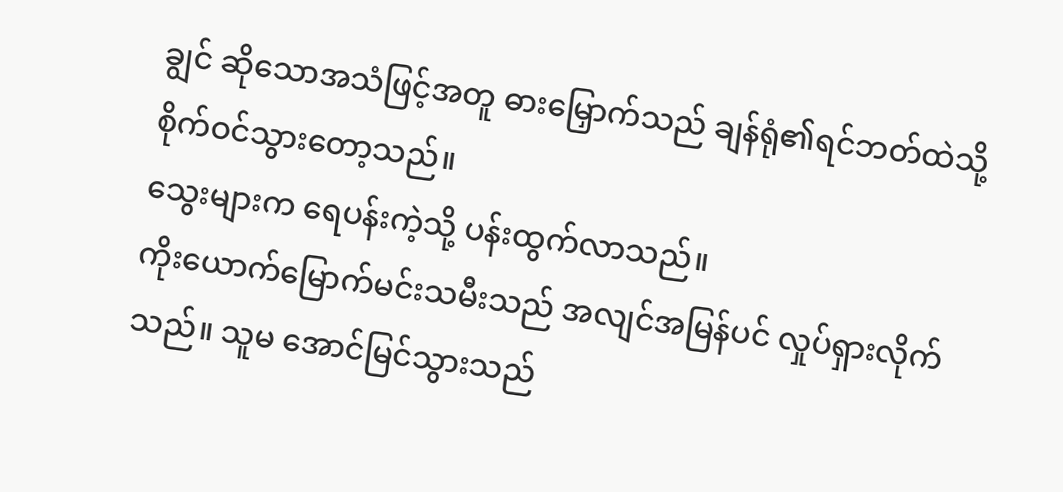ချွင် ဆိုသောအသံဖြင့်အတူ ဓားမြှောက်သည် ချန်ရုံ၏ရင်ဘတ်ထဲသို့ စိုက်ဝင်သွားတော့သည်။
သွေးများက ရေပန်းကဲ့သို့ ပန်းထွက်လာသည်။
ကိုးယောက်မြောက်မင်းသမီးသည် အလျင်အမြန်ပင် လှုပ်ရှားလိုက်သည်။ သူမ အောင်မြင်သွားသည်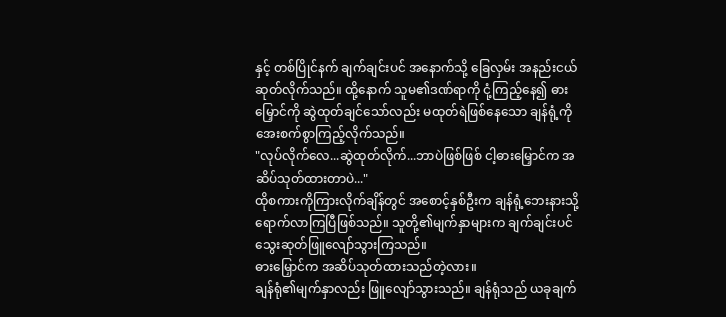နှင့် တစ်ပြိုင်နက် ချက်ချင်းပင် အနောက်သို့ ခြေလှမ်း အနည်းငယ်ဆုတ်လိုက်သည်။ ထို့နောက် သူမ၏ဒဏ်ရာကို ငုံ့ကြည့်နေ၍ ဓားမြှောင်ကို ဆွဲထုတ်ချင်သော်လည်း မထုတ်ရဲဖြစ်နေသော ချန်ရုံ့ကို အေးစက်စွာကြည့်လိုက်သည်။
"လုပ်လိုက်လေ...ဆွဲထုတ်လိုက်...ဘာပဲဖြစ်ဖြစ် ငါ့ဓားမြှောင်က အဆိပ်သုတ်ထားတာပဲ..."
ထိုစကားကိုကြားလိုက်ချိန်တွင် အစောင့်နှစ်ဦးက ချန်ရုံ့ဘေးနားသို့ရောက်လာကြပြီဖြစ်သည်။ သူတို့၏မျက်နှာများက ချက်ချင်းပင် သွေးဆုတ်ဖြူလျော်သွားကြသည်။
ဓားမြှောင်က အဆိပ်သုတ်ထားသည်တဲ့လား။
ချန်ရုံ၏မျက်နှာလည်း ဖြူလျော်သွားသည်။ ချန်ရုံသည် ယခုချက်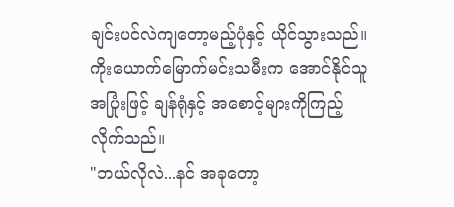ချင်းပင်လဲကျတော့မည့်ပုံနှင့် ယိုင်သွားသည်။
ကိုးယောက်မြောက်မင်းသမီးက အောင်နိုင်သူအပြုံးဖြင့် ချန်ရုံနှင့် အစောင့်များကိုကြည့်လိုက်သည်။
"ဘယ်လိုလဲ...နင် အခုတော့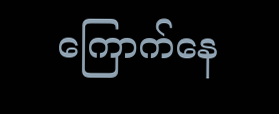ကြောက်နေ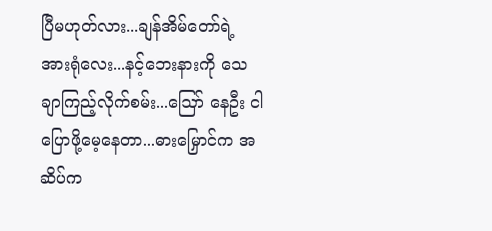ပြီမဟုတ်လား...ချန်အိမ်တော်ရဲ့ အားရုံလေး...နင့်ဘေးနားကို သေချာကြည့်လိုက်စမ်း...ဪ နေဦး ငါပြောဖို့မေ့နေတာ...ဓားမြှောင်က အဆိပ်က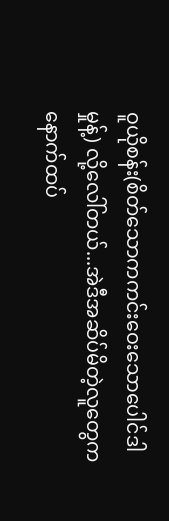ဝူယိုစန်း(စိတ်သောကကင်းဝေးသောပေါင်ဒါမှုန့်) လို့လေါ်တယ်...အဲဒီအဆိပ်မိတဲ့လူတွေက နောက်ထပ်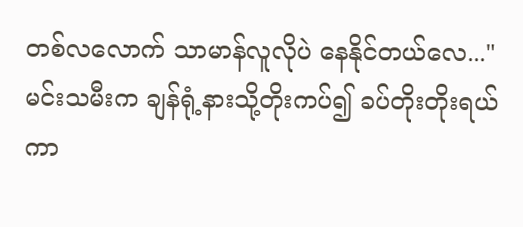တစ်လလောက် သာမာန်လူလိုပဲ နေနိုင်တယ်လေ..."
မင်းသမီးက ချန်ရုံ့နားသို့တိုးကပ်၍ ခပ်တိုးတိုးရယ်ကာ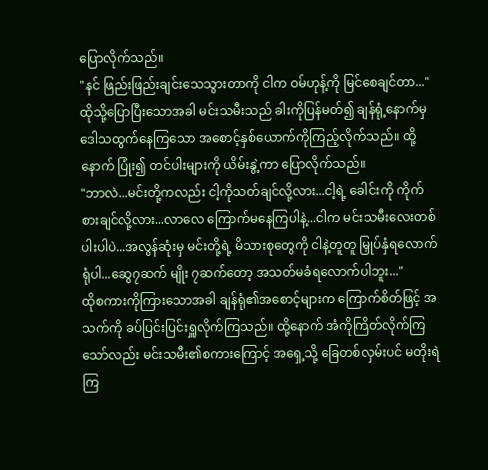ပြောလိုက်သည်။
"နင် ဖြည်းဖြည်းချင်းသေသွားတာကို ငါက ဝမ်ဟုန့်ကို မြင်စေချင်တာ..."
ထိုသို့ပြောပြီးသောအခါ မင်းသမီးသည် ခါးကိုပြန်မတ်၍ ချန်ရုံ့နောက်မှ ဒေါသထွက်နေကြသော အစောင့်နှစ်ယောက်ကိုကြည့်လိုက်သည်။ ထို့နောက် ပြုံး၍ တင်ပါးများကို ယိမ်းနွဲ့ကာ ပြောလိုက်သည်။
"ဘာလဲ...မင်းတို့ကလည်း ငါ့ကိုသတ်ချင်လို့လား...ငါ့ရဲ့ ခေါင်းကို ကိုက်စားချင်လို့လား...လာလေ ကြောက်မနေကြပါနဲ့...ငါက မင်းသမီးလေးတစ်ပါးပါပဲ...အလွန်ဆုံးမှ မင်းတို့ရဲ့ မိသားစုတွေကို ငါနဲ့တူတူ မြှုပ်နှံရလောက်ရုံပါ...ဆွေ၇ဆက် မျိုး ၇ဆက်တော့ အသတ်မခံရလောက်ပါဘူး..."
ထိုစကားကိုကြားသောအခါ ချန်ရုံ၏အစောင့်များက ကြောက်စိတ်ဖြင့် အသက်ကို ခပ်ပြင်းပြင်းရှူလိုက်ကြသည်။ ထို့နောက် အံကိုကြိတ်လိုက်ကြသော်လည်း မင်းသမီး၏စကားကြောင့် အရှေ့သို့ ခြေတစ်လှမ်းပင် မတိုးရဲကြ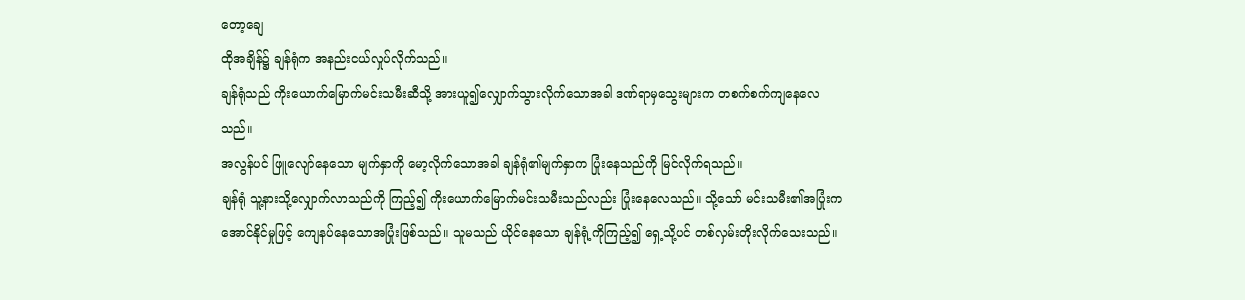တော့ချေ
ထိုအချိန်၌ ချန်ရုံက အနည်းငယ်လှုပ်လိုက်သည်။
ချန်ရုံသည် ကိုးယောက်မြောက်မင်းသမီးဆီသို့ အားယူ၍လျှောက်သွားလိုက်သောအခါ ဒဏ်ရာမှသွေးများက တစက်စက်ကျနေလေသည်။
အလွန်ပင် ဖြူလျော်နေသော မျက်နှာကို မော့လိုက်သောအခါ ချန်ရုံ၏မျက်နှာက ပြုံးနေသည်ကို မြင်လိုက်ရသည်။
ချန်ရုံ သူ့နားသို့လျှောက်လာသည်ကို ကြည့်၍ ကိုးယောက်မြောက်မင်းသမီးသည်လည်း ပြုံးနေလေသည်။ သို့သော် မင်းသမီး၏အပြုံးက အောင်နိုင်မှုဖြင့် ကျေနပ်နေသောအပြုံးဖြစ်သည်။ သူမသည် ယိုင်နေသော ချန်ရုံ့ကိုကြည့်၍ ရှေ့သို့ပင် တစ်လှမ်းတိုးလိုက်သေးသည်။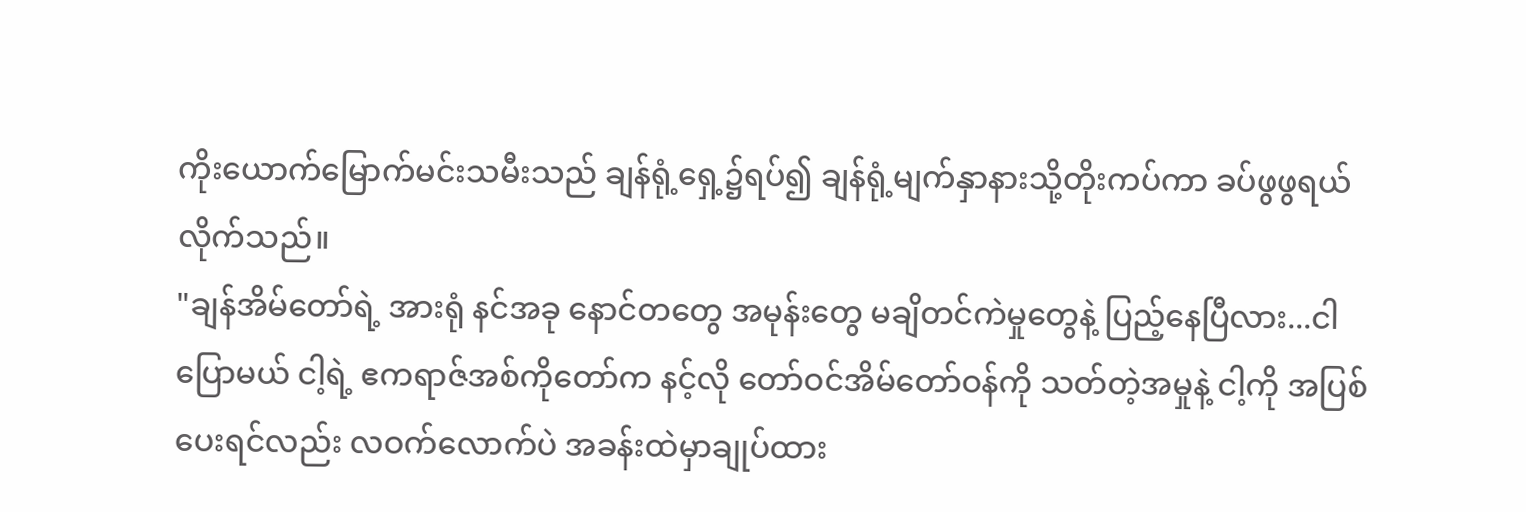ကိုးယောက်မြောက်မင်းသမီးသည် ချန်ရုံ့ရှေ့၌ရပ်၍ ချန်ရုံ့မျက်နှာနားသို့တိုးကပ်ကာ ခပ်ဖွဖွရယ်လိုက်သည်။
"ချန်အိမ်တော်ရဲ့ အားရုံ နင်အခု နောင်တတွေ အမုန်းတွေ မချိတင်ကဲမှုတွေနဲ့ ပြည့်နေပြီလား...ငါပြောမယ် ငါ့ရဲ့ ဧကရာဇ်အစ်ကိုတော်က နင့်လို တော်ဝင်အိမ်တော်ဝန်ကို သတ်တဲ့အမှုနဲ့ ငါ့ကို အပြစ်ပေးရင်လည်း လဝက်လောက်ပဲ အခန်းထဲမှာချုပ်ထား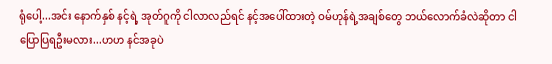ရုံပေါ့...အင်း နောက်နှစ် နင့်ရဲ့ အုတ်ဂူကို ငါလာလည်ရင် နင့်အပေါ်ထားတဲ့ ဝမ်ဟုန်ရဲ့အချစ်တွေ ဘယ်လောက်ခံလဲဆိုတာ ငါပြောပြရဦးမလား...ဟဟ နင်အခုပဲ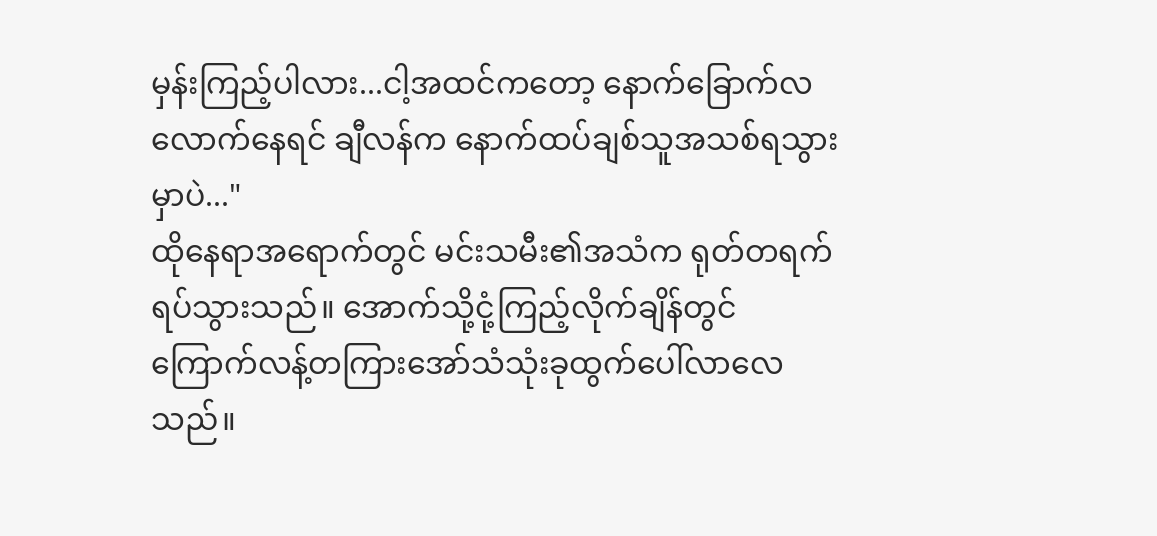မှန်းကြည့်ပါလား...ငါ့အထင်ကတော့ နောက်ခြောက်လလောက်နေရင် ချီလန်က နောက်ထပ်ချစ်သူအသစ်ရသွားမှာပဲ..."
ထိုနေရာအရောက်တွင် မင်းသမီး၏အသံက ရုတ်တရက် ရပ်သွားသည်။ အောက်သို့ငုံ့ကြည့်လိုက်ချိန်တွင် ကြောက်လန့်တကြားအော်သံသုံးခုထွက်ပေါ်လာလေသည်။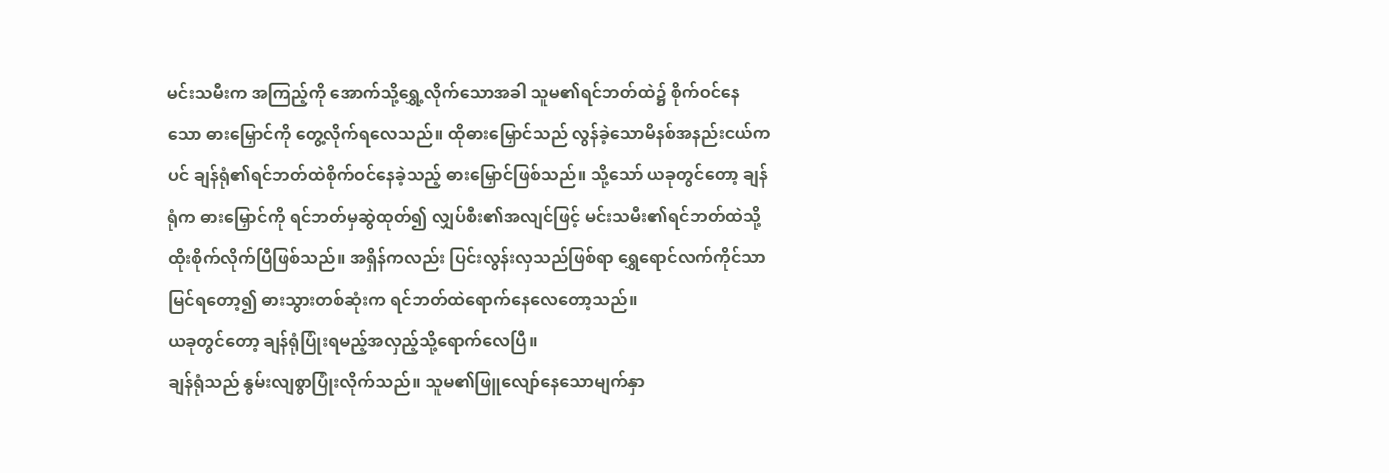မင်းသမီးက အကြည့်ကို အောက်သို့ရွှေ့လိုက်သောအခါ သူမ၏ရင်ဘတ်ထဲ၌ စိုက်ဝင်နေသော ဓားမြှောင်ကို တွေ့လိုက်ရလေသည်။ ထိုဓားမြှောင်သည် လွန်ခဲ့သောမိနစ်အနည်းငယ်ကပင် ချန်ရုံ၏ရင်ဘတ်ထဲစိုက်ဝင်နေခဲ့သည့် ဓားမြှောင်ဖြစ်သည်။ သို့သော် ယခုတွင်တော့ ချန်ရုံက ဓားမြှောင်ကို ရင်ဘတ်မှဆွဲထုတ်၍ လျှပ်စီး၏အလျင်ဖြင့် မင်းသမီး၏ရင်ဘတ်ထဲသို့ ထိုးစိုက်လိုက်ပြီဖြစ်သည်။ အရှိန်ကလည်း ပြင်းလွန်းလှသည်ဖြစ်ရာ ရွှေရောင်လက်ကိုင်သာမြင်ရတော့၍ ဓားသွားတစ်ဆုံးက ရင်ဘတ်ထဲရောက်နေလေတော့သည်။
ယခုတွင်တော့ ချန်ရုံပြုံးရမည့်အလှည့်သို့ရောက်လေပြီ။
ချန်ရုံသည် နွမ်းလျစွာပြုံးလိုက်သည်။ သူမ၏ဖြူလျော်နေသောမျက်နှာ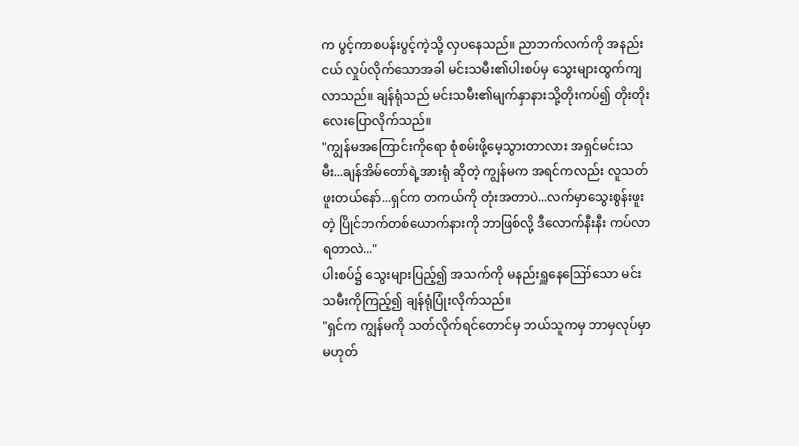က ပွင့်ကာစပန်းပွင့်ကဲ့သို့ လှပနေသည်။ ညာဘက်လက်ကို အနည်းငယ် လှုပ်လိုက်သောအခါ မင်းသမီး၏ပါးစပ်မှ သွေးများထွက်ကျလာသည်။ ချန်ရုံသည် မင်းသမီး၏မျက်နှာနားသို့တိုးကပ်၍ တိုးတိုးလေးပြောလိုက်သည်။
"ကျွန်မအကြောင်းကိုရော စုံစမ်းဖို့မေ့သွားတာလား အရှင်မင်းသမီး...ချန်အိမ်တော်ရဲ့အားရုံ ဆိုတဲ့ ကျွန်မက အရင်ကလည်း လူသတ်ဖူးတယ်နော်...ရှင်က တကယ်ကို တုံးအတာပဲ...လက်မှာသွေးစွန်းဖူးတဲ့ ပြိုင်ဘက်တစ်ယောက်နားကို ဘာဖြစ်လို့ ဒီလောက်နီးနီး ကပ်လာရတာလဲ..."
ပါးစပ်၌ သွေးများပြည့်၍ အသက်ကို မနည်းရှူနေဪသော မင်းသမီးကိုကြည့်၍ ချန်ရုံပြုံးလိုက်သည်။
"ရှင်က ကျွန်မကို သတ်လိုက်ရင်တောင်မှ ဘယ်သူကမှ ဘာမှလုပ်မှာမဟုတ်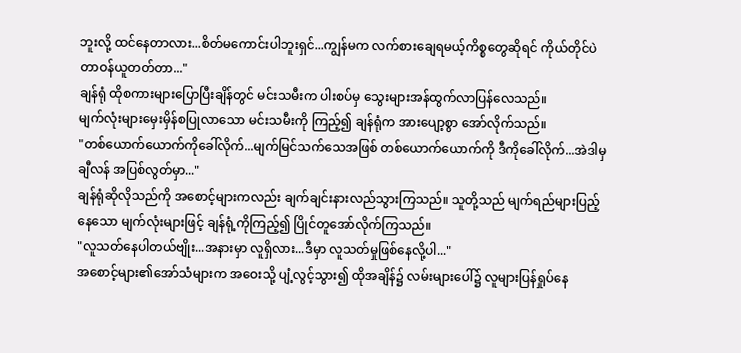ဘူးလို့ ထင်နေတာလား...စိတ်မကောင်းပါဘူးရှင်...ကျွန်မက လက်စားချေရမယ့်ကိစ္စတွေဆိုရင် ကိုယ်တိုင်ပဲ တာဝန်ယူတတ်တာ..."
ချန်ရုံ ထိုစကားများပြောပြီးချိန်တွင် မင်းသမီးက ပါးစပ်မှ သွေးများအန်ထွက်လာပြန်လေသည်။
မျက်လုံးများမှေးမှိန်စပြုလာသော မင်းသမီးကို ကြည့်၍ ချန်ရုံက အားပျော့စွာ အော်လိုက်သည်။
"တစ်ယောက်ယောက်ကိုခေါ်လိုက်...မျက်မြင်သက်သေအဖြစ် တစ်ယောက်ယောက်ကို ဒီကိုခေါ်လိုက်...အဲဒါမှ ချီလန် အပြစ်လွတ်မှာ..."
ချန်ရုံဆိုလိုသည်ကို အစောင့်များကလည်း ချက်ချင်းနားလည်သွားကြသည်။ သူတို့သည် မျက်ရည်များပြည့်နေသော မျက်လုံးများဖြင့် ချန်ရုံ့ကိုကြည့်၍ ပြိုင်တူအော်လိုက်ကြသည်။
"လူသတ်နေပါတယ်ဗျိုး...အနားမှာ လူရှိလား...ဒီမှာ လူသတ်မှုဖြစ်နေလို့ပါ..."
အစောင့်များ၏အော်သံများက အဝေးသို့ ပျံ့လွင့်သွား၍ ထိုအချိန်၌ လမ်းများပေါ်၌ လူများပြန်ရှုပ်နေ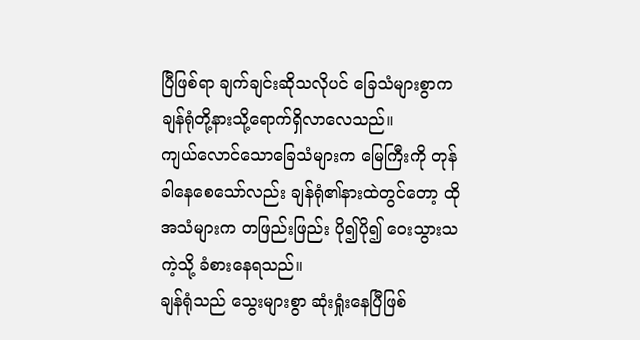ပြီဖြစ်ရာ ချက်ချင်းဆိုသလိုပင် ခြေသံများစွာက ချန်ရုံတို့နားသို့ရောက်ရှိလာလေသည်။
ကျယ်လောင်သောခြေသံများက မြေကြီးကို တုန်ခါနေစေသော်လည်း ချန်ရုံ၏နားထဲတွင်တော့ ထိုအသံများက တဖြည်းဖြည်း ပို၍ပို၍ ဝေးသွားသကဲ့သို့ ခံစားနေရသည်။
ချန်ရုံသည် သွေးများစွာ ဆုံးရှုံးနေပြီဖြစ်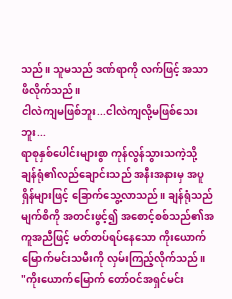သည်။ သူမသည် ဒဏ်ရာကို လက်ဖြင့် အသာဖိလိုက်သည်။
ငါလဲကျမဖြစ်ဘူး...ငါလဲကျလို့မဖြစ်သေးဘူး...
ရာစုနှစ်ပေါင်းများစွာ ကုန်လွန်သွားသကဲ့သို့ ချန်ရုံ၏လည်ချောင်းသည် အနီးအနားမှ အပူရှိန်များဖြင့် ခြောက်သွေ့လာသည်။ ချန်ရုံသည် မျက်စိကို အတင်းဖွင့်၍ အစောင့်စစ်သည်၏အကူအညီဖြင့် မတ်တပ်ရပ်နေသော ကိုးယောက်မြောက်မင်းသမီးကို လှမ်းကြည့်လိုက်သည်။
"ကိုးယောက်မြောက် တော်ဝင်အရှင်မင်း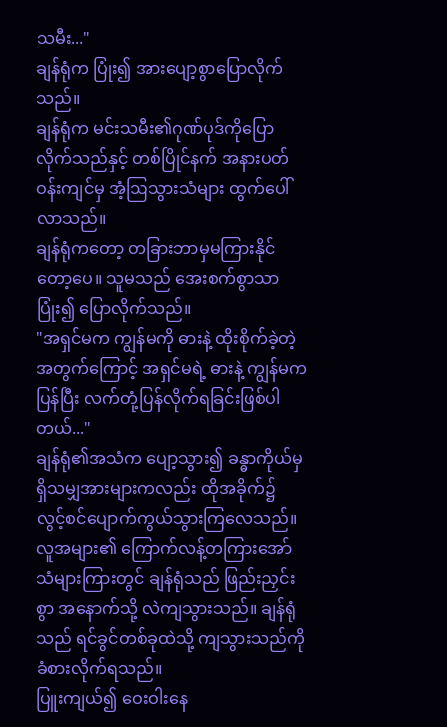သမီး..."
ချန်ရုံက ပြုံး၍ အားပျော့စွာပြောလိုက်သည်။
ချန်ရုံက မင်းသမီး၏ဂုဏ်ပုဒ်ကိုပြောလိုက်သည်နှင့် တစ်ပြိုင်နက် အနားပတ်ဝန်းကျင်မှ အံ့ဩသွားသံများ ထွက်ပေါ်လာသည်။
ချန်ရုံကတော့ တခြားဘာမှမကြားနိုင်တော့ပေ။ သူမသည် အေးစက်စွာသာပြုံး၍ ပြောလိုက်သည်။
"အရှင်မက ကျွန်မကို ဓားနဲ့ ထိုးစိုက်ခဲ့တဲ့အတွက်ကြောင့် အရှင်မရဲ့ ဓားနဲ့ ကျွန်မက ပြန်ပြီး လက်တုံ့ပြန်လိုက်ရခြင်းဖြစ်ပါတယ်..."
ချန်ရုံ၏အသံက ပျော့သွား၍ ခန္ဓာကိုယ်မှ ရှိသမျှအားများကလည်း ထိုအခိုက်၌ လွင့်စင်ပျောက်ကွယ်သွားကြလေသည်။
လူအများ၏ ကြောက်လန့်တကြားအော်သံများကြားတွင် ချန်ရုံသည် ဖြည်းညှင်းစွာ အနောက်သို့ လဲကျသွားသည်။ ချန်ရုံသည် ရင်ခွင်တစ်ခုထဲသို့ ကျသွားသည်ကို ခံစားလိုက်ရသည်။
ပြူးကျယ်၍ ဝေးဝါးနေ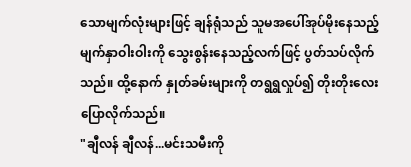သောမျက်လုံးများဖြင့် ချန်ရုံသည် သူမအပေါ်အုပ်မိုးနေသည့် မျက်နှာဝါးဝါးကို သွေးစွန်းနေသည့်လက်ဖြင့် ပွတ်သပ်လိုက်သည်။ ထို့နောက် နှုတ်ခမ်းများကို တရွရွလှုပ်၍ တိုးတိုးလေးပြောလိုက်သည်။
"ချီလန် ချီလန်...မင်းသမီးကို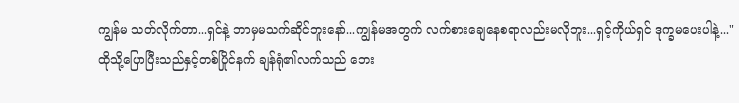ကျွန်မ သတ်လိုက်တာ...ရှင်နဲ့ ဘာမှမသက်ဆိုင်ဘူးနော်...ကျွန်မအတွက် လက်စားချေနေစရာလည်းမလိုဘူး...ရှင့်ကိုယ်ရှင် ဒုက္ခမပေးပါနဲ့..."
ထိုသို့ပြောပြီးသည်နှင့်တစ်ပြိုင်နက် ချန်ရုံ၏လက်သည် ဘေး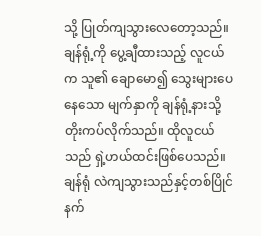သို့ ပြုတ်ကျသွားလေတော့သည်။
ချန်ရုံ့ကို ပွေ့ချီထားသည့် လူငယ်က သူ၏ ချောမော၍ သွေးများပေနေသော မျက်နှာကို ချန်ရုံ့နားသို့ တိုးကပ်လိုက်သည်။ ထိုလူငယ်သည် ရှဲ့ဟယ်ထင်းဖြစ်ပေသည်။ ချန်ရုံ လဲကျသွားသည်နှင့်တစ်ပြိုင်နက်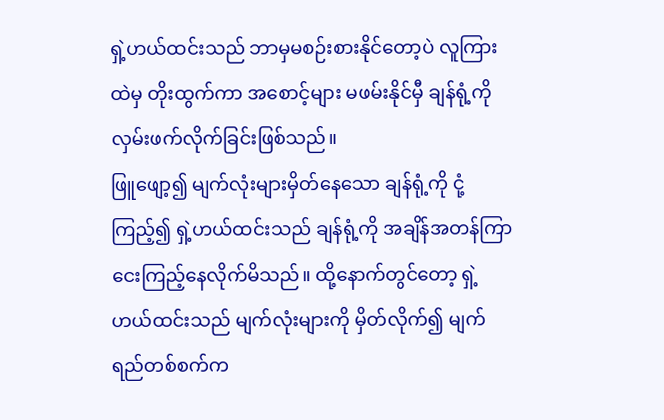ရှဲ့ဟယ်ထင်းသည် ဘာမှမစဉ်းစားနိုင်တော့ပဲ လူကြားထဲမှ တိုးထွက်ကာ အစောင့်များ မဖမ်းနိုင်မှီ ချန်ရုံ့ကို လှမ်းဖက်လိုက်ခြင်းဖြစ်သည်။
ဖြူဖျော့၍ မျက်လုံးများမှိတ်နေသော ချန်ရုံ့ကို ငုံ့ကြည့်၍ ရှဲ့ဟယ်ထင်းသည် ချန်ရုံ့ကို အချိန်အတန်ကြာ ငေးကြည့်နေလိုက်မိသည်။ ထို့နောက်တွင်တော့ ရှဲ့ဟယ်ထင်းသည် မျက်လုံးများကို မှိတ်လိုက်၍ မျက်ရည်တစ်စက်က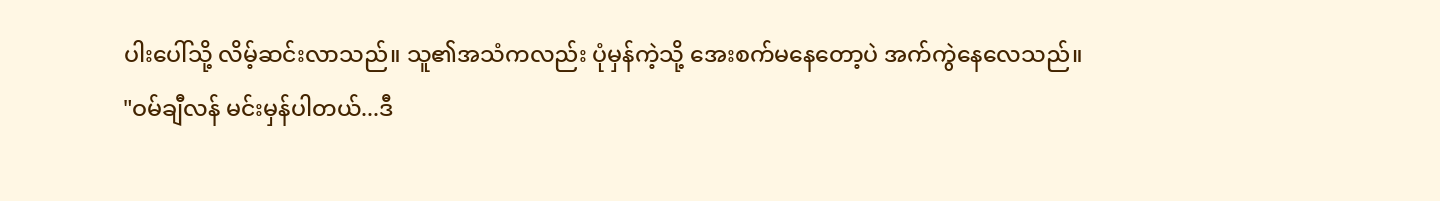ပါးပေါ်သို့ လိမ့်ဆင်းလာသည်။ သူ၏အသံကလည်း ပုံမှန်ကဲ့သို့ အေးစက်မနေတော့ပဲ အက်ကွဲနေလေသည်။
"ဝမ်ချီလန် မင်းမှန်ပါတယ်...ဒီ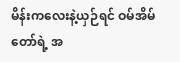မိန်းကလေးနဲ့ယှဉ်ရင် ဝမ်အိမ်တော်ရဲ့ အ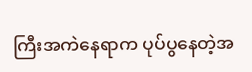ကြီးအကဲနေရာက ပုပ်ပွနေတဲ့အ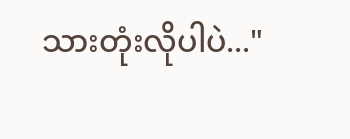သားတုံးလိုပါပဲ..."